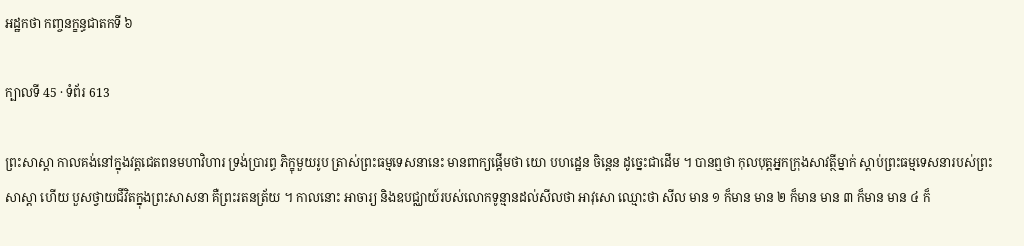អដ្ឋកថា កញ្ចនក្ខន្ធជាតកទី ៦

ក្បាលទី 45 · ទំព័រ 613

ព្រះសាស្តា កាលគង់នៅក្នុងវត្តជេតពនមហាវិហារ ទ្រង់ប្រារព្ធ ភិក្ខុមួយរូប ត្រាស់ព្រះធម្មទេសនានេះ មានពាក្យផ្តើមថា យោ បហដ្ឋេន ចិន្តេន ដូច្នេះជាដើម ។ បានឮថា កុលបុត្តអ្នកក្រុងសាវត្ថីម្នាក់ ស្តាប់ព្រះធម្មទេសនារបស់ព្រះសាស្តា ហើយ បួសថ្វាយជីវិតក្នុងព្រះសាសនា គឺព្រះរតនត្រ័យ ។ កាលនោះ អាចារ្យ និងឧបជ្ឈាយ៍របស់លោកទូន្មានដល់សីលថា អាវុសោ ឈ្មោះថា សីល មាន ១ ក៏មាន មាន ២ ក៏មាន មាន ៣ ក៏មាន មាន ៤ ក៏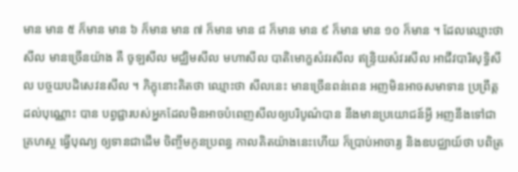មាន មាន ៥ ក៏មាន មាន ៦ ក៏មាន មាន ៧ ក៏មាន មាន ៨ ក៏មាន មាន ៩ ក៏មាន មាន ១០ ក៏មាន ។ ដែលឈ្មោះថា សីល មានច្រើនយ៉ាង គឺ ចូឡសីល មជ្ឈិមសីល មហាសីល បាតិមោក្ខសំវរសីល ឥន្ទ្រិយសំវរសីល អាជីវបារិសុទ្ធិសីល បច្ចយបដិសេវនសីល ។ ភិក្ខុនោះគិតថា ឈ្មោះថា សីលនេះ មានច្រើនពន់ពេន អញមិនអាចសមាទាន ប្រព្រឹត្តដល់បុណ្ណោះ បាន បព្វជ្ជារបស់អ្នកដែលមិនអាចបំពេញសីលឲ្យបរិបូណ៌បាន នឹងមានប្រយោជន៍អ្វី អញនឹងទៅជាគ្រហស្ថ ធ្វើបុណ្យ ឲ្យទានជាដើម ចិញ្ចឹមកូនប្រពន្ធ កាលគិតយ៉ាងនេះហើយ ក៏ប្រាប់អាចារ្យ និងឧបជ្ឈាយ៍ថា បពិត្រ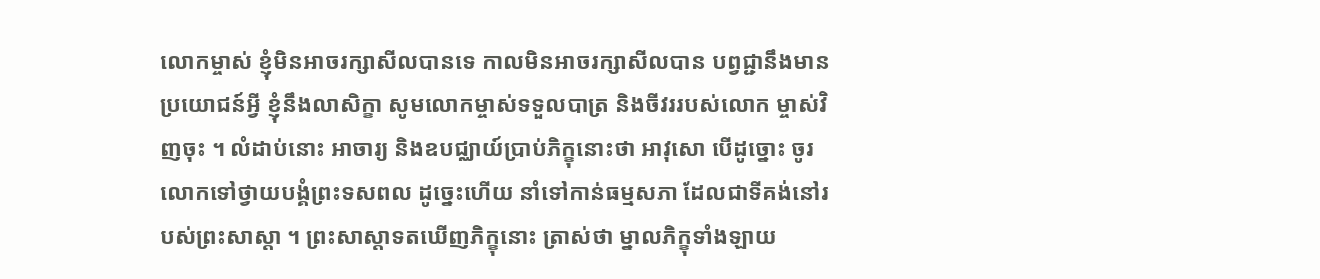លោកម្ចាស់ ខ្ញុំមិនអាចរក្សាសីលបានទេ កាលមិនអាចរក្សាសីលបាន បព្វជ្ជានឹងមានប្រយោជន៍អ្វី ខ្ញុំនឹងលាសិក្ខា សូមលោកម្ចាស់ទទួលបាត្រ និងចីវររបស់លោក ម្ចាស់វិញចុះ ។ លំដាប់នោះ អាចារ្យ និងឧបជ្ឈាយ៍ប្រាប់ភិក្ខុនោះថា អាវុសោ បើដូច្នោះ ចូរលោកទៅថ្វាយបង្គំព្រះទសពល ដូច្នេះហើយ នាំទៅកាន់ធម្មសភា ដែលជាទីគង់នៅរបស់ព្រះសាស្តា ។ ព្រះសាស្តាទតឃើញភិក្ខុនោះ ត្រាស់ថា ម្នាលភិក្ខុទាំងឡាយ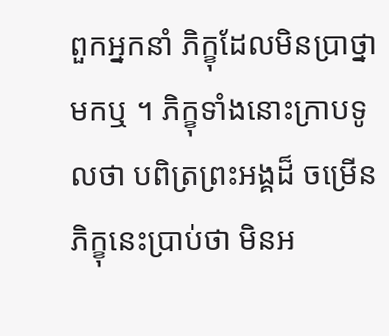ពួកអ្នកនាំ ភិក្ខុដែលមិនប្រាថ្នាមកឬ ។ ភិក្ខុទាំងនោះក្រាបទូលថា បពិត្រព្រះអង្គដ៏ ចម្រើន ភិក្ខុនេះប្រាប់ថា មិនអ